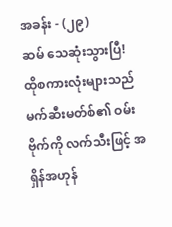အခန်း - (၂၉)
ဆမ် သေဆုံးသွားပြီ!
ထိုစကားလုံးများသည် မက်ဆီးမတ်စ်၏ ဝမ်းဗိုက်ကို လက်သီးဖြင့် အရှိန်အဟုန်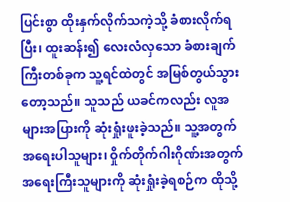ပြင်းစွာ ထိုးနှက်လိုက်သကဲ့သို့ ခံစားလိုက်ရပြီး၊ ထူးဆန်း၍ လေးလံလှသော ခံစားချက်ကြီးတစ်ခုက သူ့ရင်ထဲတွင် အမြစ်တွယ်သွားတော့သည်။ သူသည် ယခင်ကလည်း လူအများအပြားကို ဆုံးရှုံးဖူးခဲ့သည်။ သူ့အတွက် အရေးပါသူများ၊ ဝှိုက်တိုက်ဂါးဂိုဏ်းအတွက် အရေးကြီးသူများကို ဆုံးရှုံးခဲ့ရစဉ်က ထိုသို့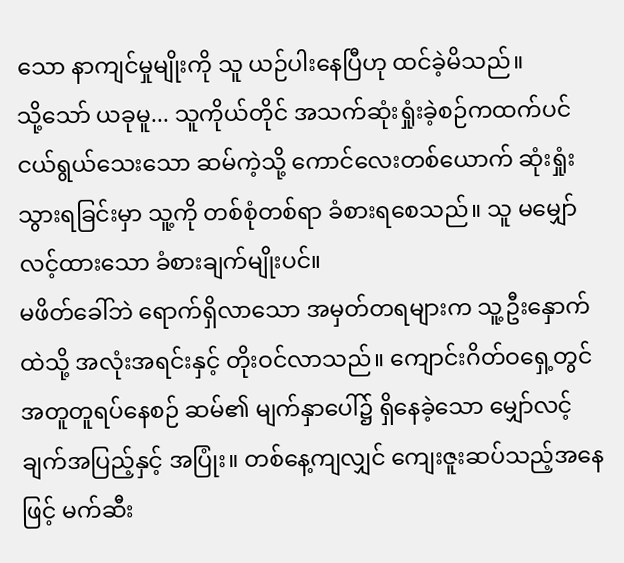သော နာကျင်မှုမျိုးကို သူ ယဉ်ပါးနေပြီဟု ထင်ခဲ့မိသည်။
သို့သော် ယခုမူ... သူကိုယ်တိုင် အသက်ဆုံးရှုံးခဲ့စဉ်ကထက်ပင် ငယ်ရွယ်သေးသော ဆမ်ကဲ့သို့ ကောင်လေးတစ်ယောက် ဆုံးရှုံးသွားရခြင်းမှာ သူ့ကို တစ်စုံတစ်ရာ ခံစားရစေသည်။ သူ မမျှော်လင့်ထားသော ခံစားချက်မျိုးပင်။
မဖိတ်ခေါ်ဘဲ ရောက်ရှိလာသော အမှတ်တရများက သူ့ဦးနှောက်ထဲသို့ အလုံးအရင်းနှင့် တိုးဝင်လာသည်။ ကျောင်းဂိတ်ဝရှေ့တွင် အတူတူရပ်နေစဉ် ဆမ်၏ မျက်နှာပေါ်၌ ရှိနေခဲ့သော မျှော်လင့်ချက်အပြည့်နှင့် အပြုံး။ တစ်နေ့ကျလျှင် ကျေးဇူးဆပ်သည့်အနေဖြင့် မက်ဆီး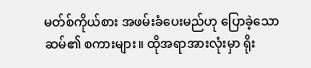မတ်စ်ကိုယ်စား အဖမ်းခံပေးမည်ဟု ပြောခဲ့သော ဆမ်၏ စကားများ။ ထိုအရာအားလုံးမှာ ရိုး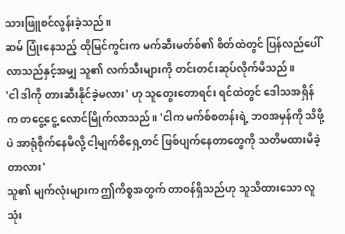သားဖြူစင်လွန်းခဲ့သည်။
ဆမ် ပြုံးနေသည့် ထိုမြင်ကွင်းက မက်ဆီးမတ်စ်၏ စိတ်ထဲတွင် ပြန်လည်ပေါ်လာသည်နှင့်အမျှ သူ၏ လက်သီးများကို တင်းတင်းဆုပ်လိုက်မိသည်။
'ငါ ဒါကို တားဆီးနိုင်ခဲ့မလား' ဟု သူတွေးတောရင်း ရင်ထဲတွင် ဒေါသအရှိန်က တငွေ့ငွေ့ လောင်မြိုက်လာသည်။ 'ငါက မက်စ်စတန်းရဲ့ ဘဝအမှန်ကို သိဖို့ပဲ အာရုံစိုက်နေမိလို့ ငါ့မျက်စိရှေ့တင် ဖြစ်ပျက်နေတာတွေကို သတိမထားမိခဲ့တာလား'
သူ၏ မျက်လုံးများက ဤကိစ္စအတွက် တာဝန်ရှိသည်ဟု သူသိထားသော လူသုံး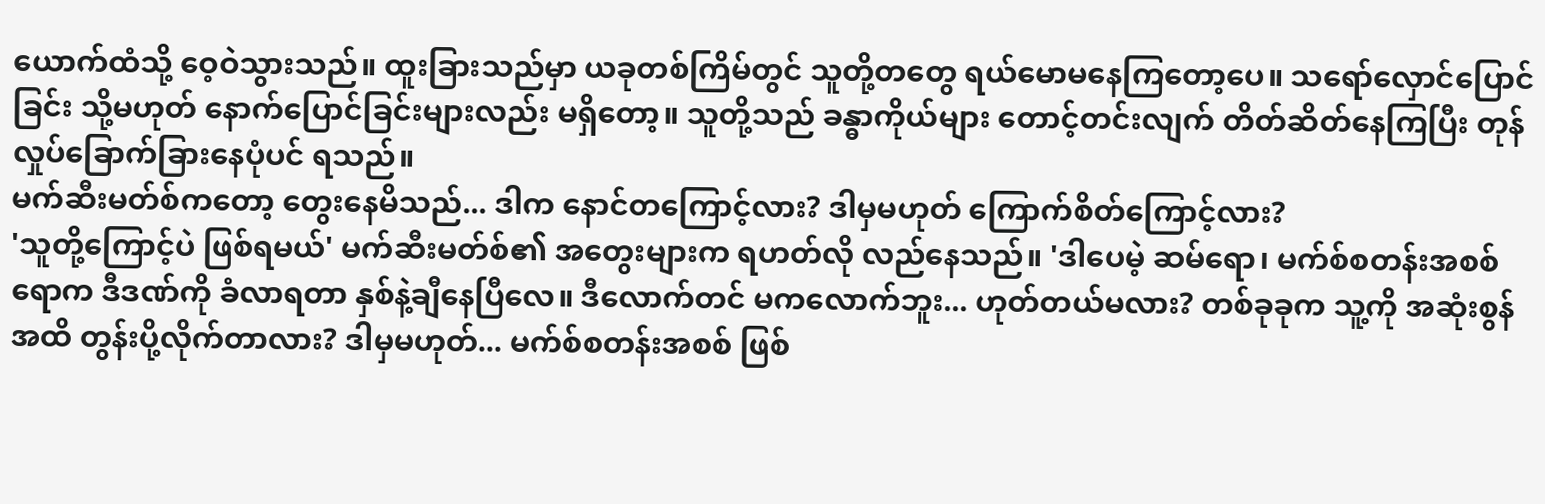ယောက်ထံသို့ ဝေ့ဝဲသွားသည်။ ထူးခြားသည်မှာ ယခုတစ်ကြိမ်တွင် သူတို့တတွေ ရယ်မောမနေကြတော့ပေ။ သရော်လှောင်ပြောင်ခြင်း သို့မဟုတ် နောက်ပြောင်ခြင်းများလည်း မရှိတော့။ သူတို့သည် ခန္ဓာကိုယ်များ တောင့်တင်းလျက် တိတ်ဆိတ်နေကြပြီး တုန်လှုပ်ခြောက်ခြားနေပုံပင် ရသည်။
မက်ဆီးမတ်စ်ကတော့ တွေးနေမိသည်... ဒါက နောင်တကြောင့်လား? ဒါမှမဟုတ် ကြောက်စိတ်ကြောင့်လား?
'သူတို့ကြောင့်ပဲ ဖြစ်ရမယ်' မက်ဆီးမတ်စ်၏ အတွေးများက ရဟတ်လို လည်နေသည်။ 'ဒါပေမဲ့ ဆမ်ရော၊ မက်စ်စတန်းအစစ်ရောက ဒီဒဏ်ကို ခံလာရတာ နှစ်နဲ့ချီနေပြီလေ။ ဒီလောက်တင် မကလောက်ဘူး... ဟုတ်တယ်မလား? တစ်ခုခုက သူ့ကို အဆုံးစွန်အထိ တွန်းပို့လိုက်တာလား? ဒါမှမဟုတ်... မက်စ်စတန်းအစစ် ဖြစ်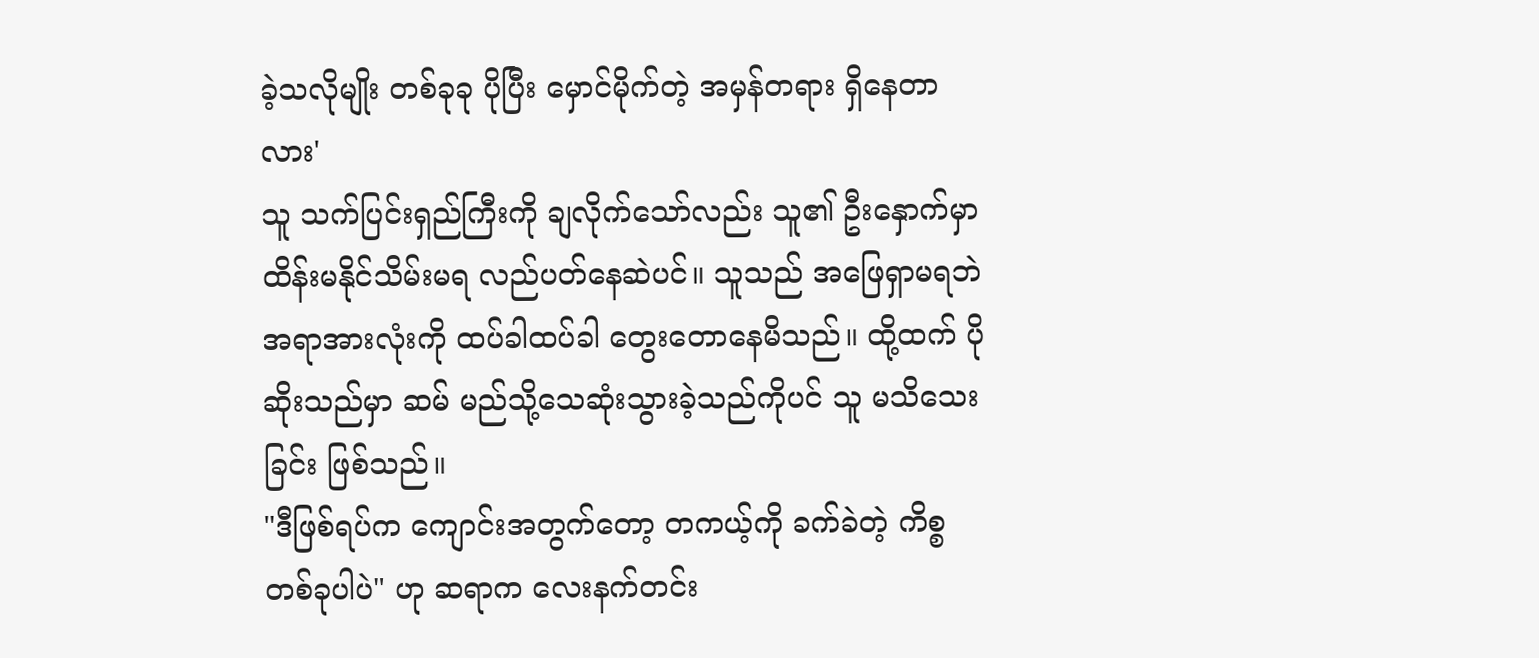ခဲ့သလိုမျိုး တစ်ခုခု ပိုပြီး မှောင်မိုက်တဲ့ အမှန်တရား ရှိနေတာလား'
သူ သက်ပြင်းရှည်ကြီးကို ချလိုက်သော်လည်း သူ၏ ဦးနှောက်မှာ ထိန်းမနိုင်သိမ်းမရ လည်ပတ်နေဆဲပင်။ သူသည် အဖြေရှာမရဘဲ အရာအားလုံးကို ထပ်ခါထပ်ခါ တွေးတောနေမိသည်။ ထို့ထက် ပိုဆိုးသည်မှာ ဆမ် မည်သို့သေဆုံးသွားခဲ့သည်ကိုပင် သူ မသိသေးခြင်း ဖြစ်သည်။
"ဒီဖြစ်ရပ်က ကျောင်းအတွက်တော့ တကယ့်ကို ခက်ခဲတဲ့ ကိစ္စတစ်ခုပါပဲ" ဟု ဆရာက လေးနက်တင်း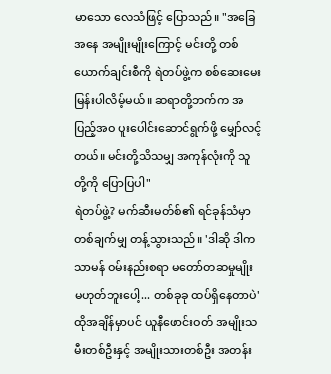မာသော လေသံဖြင့် ပြောသည်။ "အခြေအနေ အမျိုးမျိုးကြောင့် မင်းတို့ တစ်ယောက်ချင်းစီကို ရဲတပ်ဖွဲ့က စစ်ဆေးမေးမြန်းပါလိမ့်မယ်။ ဆရာတို့ဘက်က အပြည့်အဝ ပူးပေါင်းဆောင်ရွက်ဖို့ မျှော်လင့်တယ်။ မင်းတို့သိသမျှ အကုန်လုံးကို သူတို့ကို ပြောပြပါ"
ရဲတပ်ဖွဲ့? မက်ဆီးမတ်စ်၏ ရင်ခုန်သံမှာ တစ်ချက်မျှ တန့်သွားသည်။ 'ဒါဆို ဒါက သာမန် ဝမ်းနည်းစရာ မတော်တဆမှုမျိုး မဟုတ်ဘူးပေါ့... တစ်ခုခု ထပ်ရှိနေတာပဲ'
ထိုအချိန်မှာပင် ယူနီဖောင်းဝတ် အမျိုးသမီးတစ်ဦးနှင့် အမျိုးသားတစ်ဦး အတန်း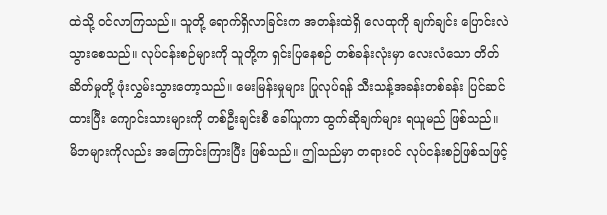ထဲသို့ ဝင်လာကြသည်။ သူတို့ ရောက်ရှိလာခြင်းက အတန်းထဲရှိ လေထုကို ချက်ချင်း ပြောင်းလဲသွားစေသည်။ လုပ်ငန်းစဉ်များကို သူတို့က ရှင်းပြနေစဉ် တစ်ခန်းလုံးမှာ လေးလံသော တိတ်ဆိတ်မှုတို့ ဖုံးလွှမ်းသွားတော့သည်။ မေးမြန်းမှုများ ပြုလုပ်ရန် သီးသန့်အခန်းတစ်ခန်း ပြင်ဆင်ထားပြီး ကျောင်းသားများကို တစ်ဦးချင်းစီ ခေါ်ယူကာ ထွက်ဆိုချက်များ ရယူမည် ဖြစ်သည်။
မိဘများကိုလည်း အကြောင်းကြားပြီး ဖြစ်သည်။ ဤသည်မှာ တရားဝင် လုပ်ငန်းစဉ်ဖြစ်သဖြင့်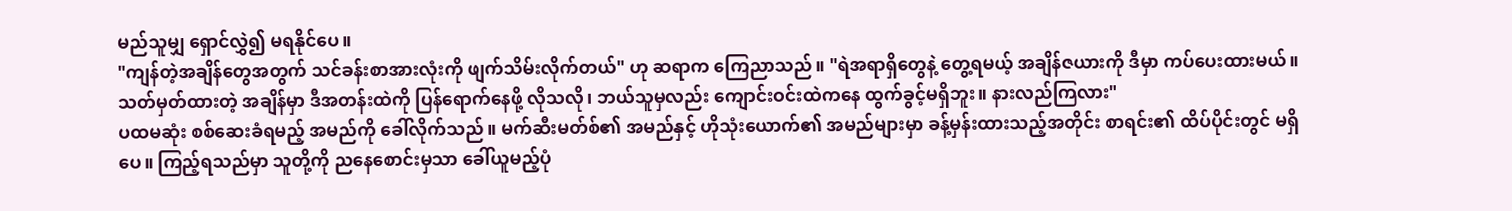မည်သူမျှ ရှောင်လွှဲ၍ မရနိုင်ပေ။
"ကျန်တဲ့အချိန်တွေအတွက် သင်ခန်းစာအားလုံးကို ဖျက်သိမ်းလိုက်တယ်" ဟု ဆရာက ကြေညာသည်။ "ရဲအရာရှိတွေနဲ့ တွေ့ရမယ့် အချိန်ဇယားကို ဒီမှာ ကပ်ပေးထားမယ်။ သတ်မှတ်ထားတဲ့ အချိန်မှာ ဒီအတန်းထဲကို ပြန်ရောက်နေဖို့ လိုသလို၊ ဘယ်သူမှလည်း ကျောင်းဝင်းထဲကနေ ထွက်ခွင့်မရှိဘူး။ နားလည်ကြလား"
ပထမဆုံး စစ်ဆေးခံရမည့် အမည်ကို ခေါ်လိုက်သည်။ မက်ဆီးမတ်စ်၏ အမည်နှင့် ဟိုသုံးယောက်၏ အမည်များမှာ ခန့်မှန်းထားသည့်အတိုင်း စာရင်း၏ ထိပ်ပိုင်းတွင် မရှိပေ။ ကြည့်ရသည်မှာ သူတို့ကို ညနေစောင်းမှသာ ခေါ်ယူမည့်ပုံ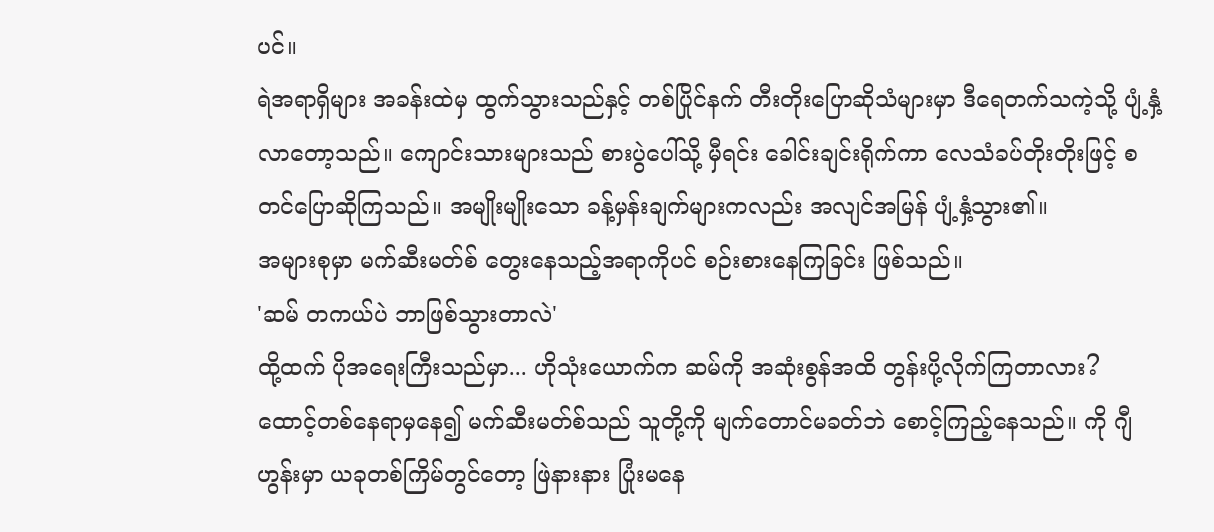ပင်။
ရဲအရာရှိများ အခန်းထဲမှ ထွက်သွားသည်နှင့် တစ်ပြိုင်နက် တီးတိုးပြောဆိုသံများမှာ ဒီရေတက်သကဲ့သို့ ပျံ့နှံ့လာတော့သည်။ ကျောင်းသားများသည် စားပွဲပေါ်သို့ မှီရင်း ခေါင်းချင်းရိုက်ကာ လေသံခပ်တိုးတိုးဖြင့် စတင်ပြောဆိုကြသည်။ အမျိုးမျိုးသော ခန့်မှန်းချက်များကလည်း အလျင်အမြန် ပျံ့နှံ့သွား၏။
အများစုမှာ မက်ဆီးမတ်စ် တွေးနေသည့်အရာကိုပင် စဉ်းစားနေကြခြင်း ဖြစ်သည်။
'ဆမ် တကယ်ပဲ ဘာဖြစ်သွားတာလဲ'
ထို့ထက် ပိုအရေးကြီးသည်မှာ... ဟိုသုံးယောက်က ဆမ်ကို အဆုံးစွန်အထိ တွန်းပို့လိုက်ကြတာလား?
ထောင့်တစ်နေရာမှနေ၍ မက်ဆီးမတ်စ်သည် သူတို့ကို မျက်တောင်မခတ်ဘဲ စောင့်ကြည့်နေသည်။ ကို ဂျီဟွန်းမှာ ယခုတစ်ကြိမ်တွင်တော့ ဖြဲနားနား ပြုံးမနေ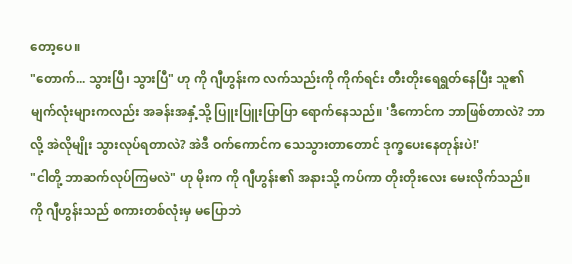တော့ပေ။
"တောက်... သွားပြီ၊ သွားပြီ" ဟု ကို ဂျီဟွန်းက လက်သည်းကို ကိုက်ရင်း တီးတိုးရေရွတ်နေပြီး သူ၏ မျက်လုံးများကလည်း အခန်းအနှံ့သို့ ပြူးပြူးပြာပြာ ရောက်နေသည်။ 'ဒီကောင်က ဘာဖြစ်တာလဲ? ဘာလို့ အဲလိုမျိုး သွားလုပ်ရတာလဲ? အဲဒီ ဝက်ကောင်က သေသွားတာတောင် ဒုက္ခပေးနေတုန်းပဲ!'
"ငါတို့ ဘာဆက်လုပ်ကြမလဲ" ဟု မိုးက ကို ဂျီဟွန်း၏ အနားသို့ ကပ်ကာ တိုးတိုးလေး မေးလိုက်သည်။
ကို ဂျီဟွန်းသည် စကားတစ်လုံးမှ မပြောဘဲ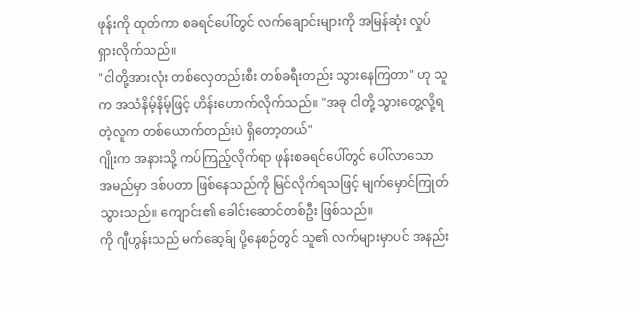ဖုန်းကို ထုတ်ကာ စခရင်ပေါ်တွင် လက်ချောင်းများကို အမြန်ဆုံး လှုပ်ရှားလိုက်သည်။
"ငါတို့အားလုံး တစ်လှေတည်းစီး တစ်ခရီးတည်း သွားနေကြတာ" ဟု သူက အသံနိမ့်နိမ့်ဖြင့် ဟိန်းဟောက်လိုက်သည်။ "အခု ငါတို့ သွားတွေ့လို့ရတဲ့လူက တစ်ယောက်တည်းပဲ ရှိတော့တယ်"
ဂျိုးက အနားသို့ ကပ်ကြည့်လိုက်ရာ ဖုန်းစခရင်ပေါ်တွင် ပေါ်လာသော အမည်မှာ ဒစ်ပတာ ဖြစ်နေသည်ကို မြင်လိုက်ရသဖြင့် မျက်မှောင်ကြုတ်သွားသည်။ ကျောင်း၏ ခေါင်းဆောင်တစ်ဦး ဖြစ်သည်။
ကို ဂျီဟွန်းသည် မက်ဆေ့ခ်ျ ပို့နေစဉ်တွင် သူ၏ လက်များမှာပင် အနည်း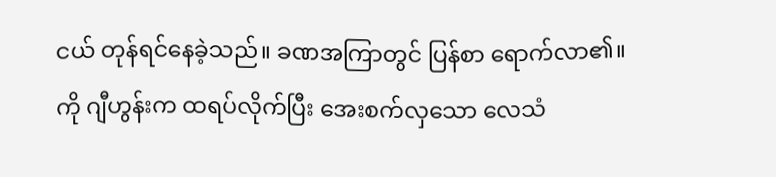ငယ် တုန်ရင်နေခဲ့သည်။ ခဏအကြာတွင် ပြန်စာ ရောက်လာ၏။
ကို ဂျီဟွန်းက ထရပ်လိုက်ပြီး အေးစက်လှသော လေသံ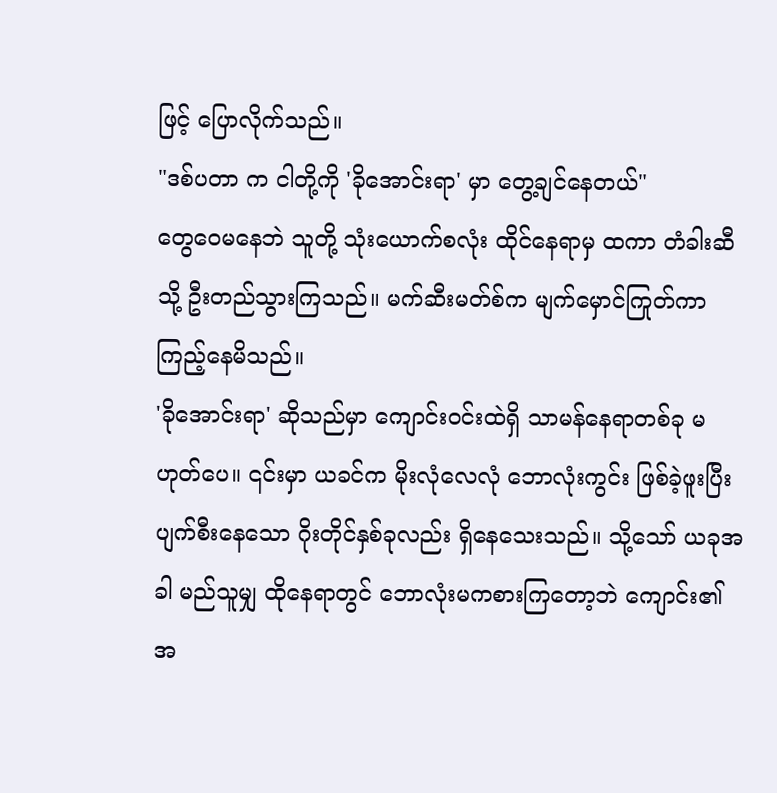ဖြင့် ပြောလိုက်သည်။
"ဒစ်ပတာ က ငါတို့ကို 'ခိုအောင်းရာ' မှာ တွေ့ချင်နေတယ်"
တွေဝေမနေဘဲ သူတို့ သုံးယောက်စလုံး ထိုင်နေရာမှ ထကာ တံခါးဆီသို့ ဦးတည်သွားကြသည်။ မက်ဆီးမတ်စ်က မျက်မှောင်ကြုတ်ကာ ကြည့်နေမိသည်။
'ခိုအောင်းရာ' ဆိုသည်မှာ ကျောင်းဝင်းထဲရှိ သာမန်နေရာတစ်ခု မဟုတ်ပေ။ ၎င်းမှာ ယခင်က မိုးလုံလေလုံ ဘောလုံးကွင်း ဖြစ်ခဲ့ဖူးပြီး ပျက်စီးနေသော ဂိုးတိုင်နှစ်ခုလည်း ရှိနေသေးသည်။ သို့သော် ယခုအခါ မည်သူမျှ ထိုနေရာတွင် ဘောလုံးမကစားကြတော့ဘဲ ကျောင်း၏ အ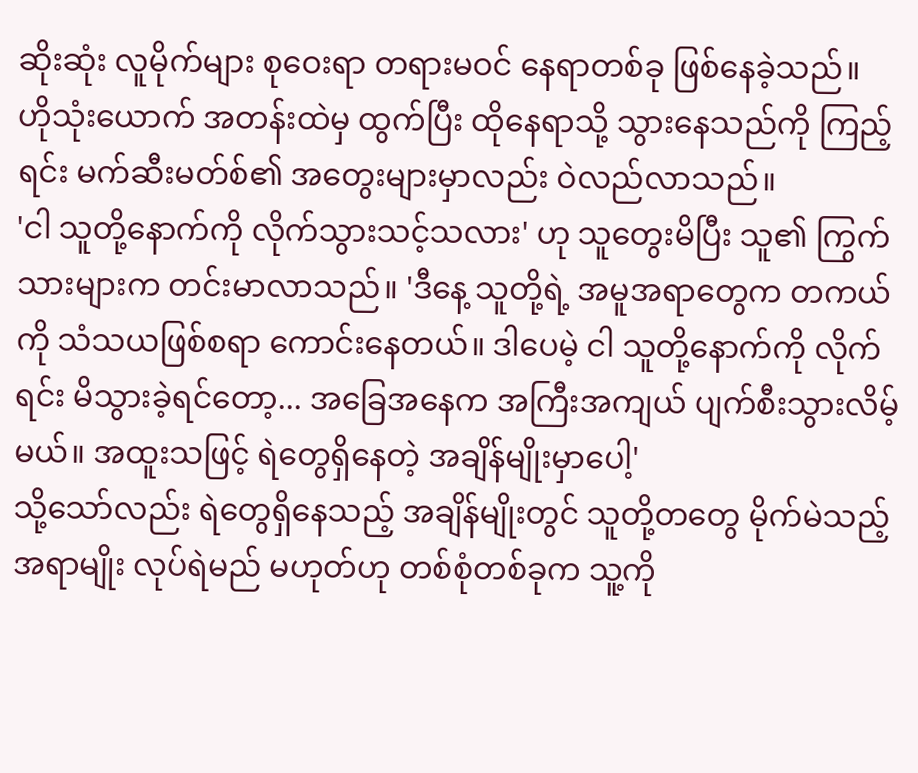ဆိုးဆုံး လူမိုက်များ စုဝေးရာ တရားမဝင် နေရာတစ်ခု ဖြစ်နေခဲ့သည်။
ဟိုသုံးယောက် အတန်းထဲမှ ထွက်ပြီး ထိုနေရာသို့ သွားနေသည်ကို ကြည့်ရင်း မက်ဆီးမတ်စ်၏ အတွေးများမှာလည်း ဝဲလည်လာသည်။
'ငါ သူတို့နောက်ကို လိုက်သွားသင့်သလား' ဟု သူတွေးမိပြီး သူ၏ ကြွက်သားများက တင်းမာလာသည်။ 'ဒီနေ့ သူတို့ရဲ့ အမူအရာတွေက တကယ်ကို သံသယဖြစ်စရာ ကောင်းနေတယ်။ ဒါပေမဲ့ ငါ သူတို့နောက်ကို လိုက်ရင်း မိသွားခဲ့ရင်တော့... အခြေအနေက အကြီးအကျယ် ပျက်စီးသွားလိမ့်မယ်။ အထူးသဖြင့် ရဲတွေရှိနေတဲ့ အချိန်မျိုးမှာပေါ့'
သို့သော်လည်း ရဲတွေရှိနေသည့် အချိန်မျိုးတွင် သူတို့တတွေ မိုက်မဲသည့်အရာမျိုး လုပ်ရဲမည် မဟုတ်ဟု တစ်စုံတစ်ခုက သူ့ကို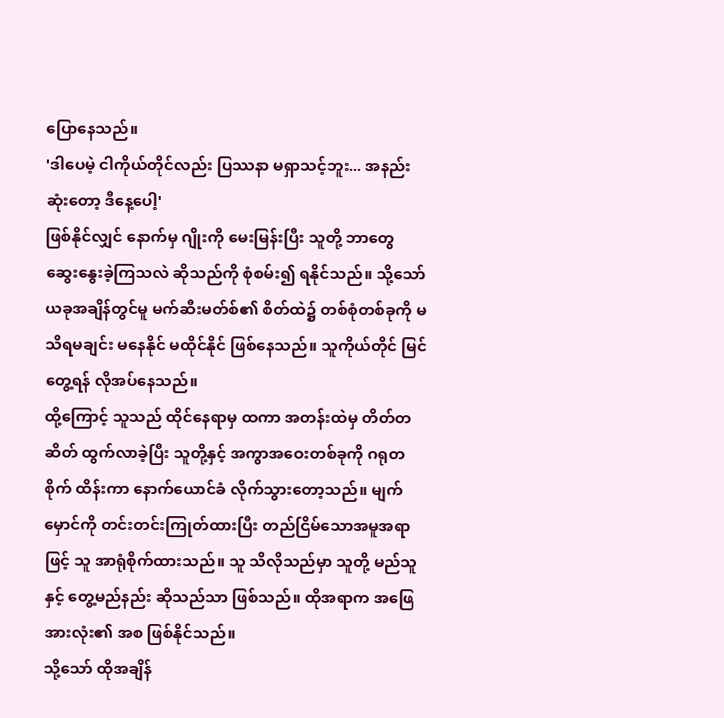ပြောနေသည်။
'ဒါပေမဲ့ ငါကိုယ်တိုင်လည်း ပြဿနာ မရှာသင့်ဘူး... အနည်းဆုံးတော့ ဒီနေ့ပေါ့'
ဖြစ်နိုင်လျှင် နောက်မှ ဂျိုးကို မေးမြန်းပြီး သူတို့ ဘာတွေ ဆွေးနွေးခဲ့ကြသလဲ ဆိုသည်ကို စုံစမ်း၍ ရနိုင်သည်။ သို့သော် ယခုအချိန်တွင်မူ မက်ဆီးမတ်စ်၏ စိတ်ထဲ၌ တစ်စုံတစ်ခုကို မသိရမချင်း မနေနိုင် မထိုင်နိုင် ဖြစ်နေသည်။ သူကိုယ်တိုင် မြင်တွေ့ရန် လိုအပ်နေသည်။
ထို့ကြောင့် သူသည် ထိုင်နေရာမှ ထကာ အတန်းထဲမှ တိတ်တဆိတ် ထွက်လာခဲ့ပြီး သူတို့နှင့် အကွာအဝေးတစ်ခုကို ဂရုတစိုက် ထိန်းကာ နောက်ယောင်ခံ လိုက်သွားတော့သည်။ မျက်မှောင်ကို တင်းတင်းကြုတ်ထားပြီး တည်ငြိမ်သောအမူအရာဖြင့် သူ အာရုံစိုက်ထားသည်။ သူ သိလိုသည်မှာ သူတို့ မည်သူနှင့် တွေ့မည်နည်း ဆိုသည်သာ ဖြစ်သည်။ ထိုအရာက အဖြေအားလုံး၏ အစ ဖြစ်နိုင်သည်။
သို့သော် ထိုအချိန်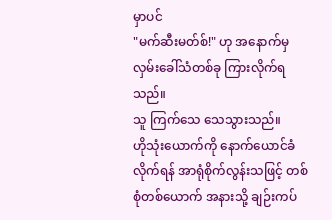မှာပင်
"မက်ဆီးမတ်စ်!" ဟု အနောက်မှ လှမ်းခေါ်သံတစ်ခု ကြားလိုက်ရသည်။
သူ ကြက်သေ သေသွားသည်။
ဟိုသုံးယောက်ကို နောက်ယောင်ခံလိုက်ရန် အာရုံစိုက်လွန်းသဖြင့် တစ်စုံတစ်ယောက် အနားသို့ ချဉ်းကပ်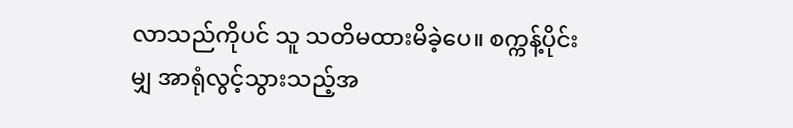လာသည်ကိုပင် သူ သတိမထားမိခဲ့ပေ။ စက္ကန့်ပိုင်းမျှ အာရုံလွင့်သွားသည့်အ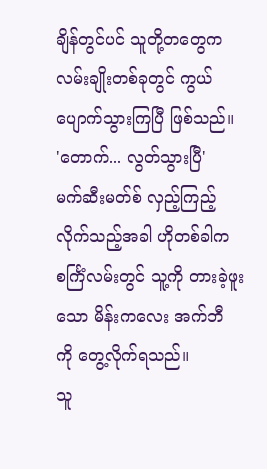ချိန်တွင်ပင် သူတို့တတွေက လမ်းချိုးတစ်ခုတွင် ကွယ်ပျောက်သွားကြပြီ ဖြစ်သည်။
'တောက်... လွတ်သွားပြီ'
မက်ဆီးမတ်စ် လှည့်ကြည့်လိုက်သည့်အခါ ဟိုတစ်ခါက စင်္ကြံလမ်းတွင် သူ့ကို တားခဲ့ဖူးသော မိန်းကလေး အက်ဘီ ကို တွေ့လိုက်ရသည်။
သူ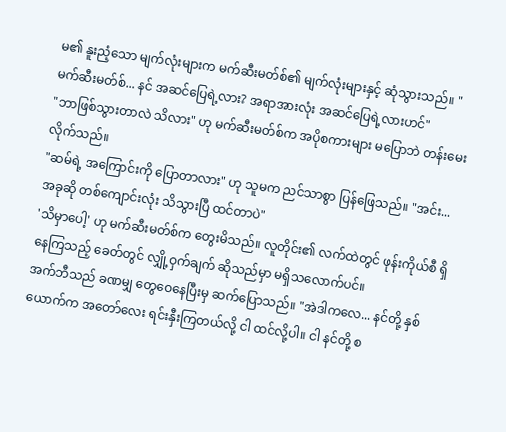မ၏ နူးညံ့သော မျက်လုံးများက မက်ဆီးမတ်စ်၏ မျက်လုံးများနှင့် ဆုံသွားသည်။ "မက်ဆီးမတ်စ်... နင် အဆင်ပြေရဲ့လား? အရာအားလုံး အဆင်ပြေရဲ့လားဟင်"
"ဘာဖြစ်သွားတာလဲ သိလား" ဟု မက်ဆီးမတ်စ်က အပိုစကားများ မပြောဘဲ တန်းမေးလိုက်သည်။
"ဆမ်ရဲ့ အကြောင်းကို ပြောတာလား" ဟု သူမက ညင်သာစွာ ပြန်ဖြေသည်။ "အင်း... အခုဆို တစ်ကျောင်းလုံး သိသွားပြီ ထင်တာပဲ"
'သိမှာပေါ့' ဟု မက်ဆီးမတ်စ်က တွေးမိသည်။ လူတိုင်း၏ လက်ထဲတွင် ဖုန်းကိုယ်စီ ရှိနေကြသည့် ခေတ်တွင် လျှို့ဝှက်ချက် ဆိုသည်မှာ မရှိသလောက်ပင်။
အက်ဘီသည် ခဏမျှ တွေဝေနေပြီးမှ ဆက်ပြောသည်။ "အဲဒါကလေ... နင်တို့ နှစ်ယောက်က အတော်လေး ရင်းနှီးကြတယ်လို့ ငါ ထင်လို့ပါ။ ငါ နင်တို့ စ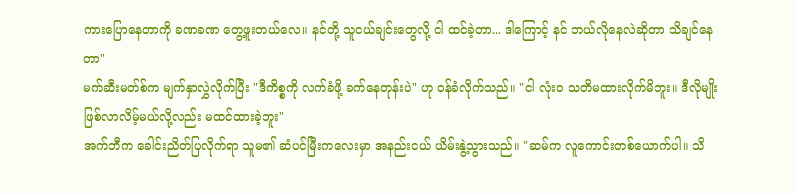ကားပြောနေတာကို ခဏခဏ တွေ့ဖူးတယ်လေ။ နင်တို့ သူငယ်ချင်းတွေလို့ ငါ ထင်ခဲ့တာ... ဒါကြောင့် နင် ဘယ်လိုနေလဲဆိုတာ သိချင်နေတာ"
မက်ဆီးမတ်စ်က မျက်နှာလွှဲလိုက်ပြီး "ဒီကိစ္စကို လက်ခံဖို့ ခက်နေတုန်းပဲ" ဟု ဝန်ခံလိုက်သည်။ "ငါ လုံးဝ သတိမထားလိုက်မိဘူး။ ဒီလိုမျိုး ဖြစ်လာလိမ့်မယ်လို့လည်း မထင်ထားခဲ့ဘူး"
အက်ဘီက ခေါင်းညိတ်ပြလိုက်ရာ သူမ၏ ဆံပင်မြီးကလေးမှာ အနည်းငယ် ယိမ်းနွဲ့သွားသည်။ "ဆမ်က လူကောင်းတစ်ယောက်ပါ။ သိ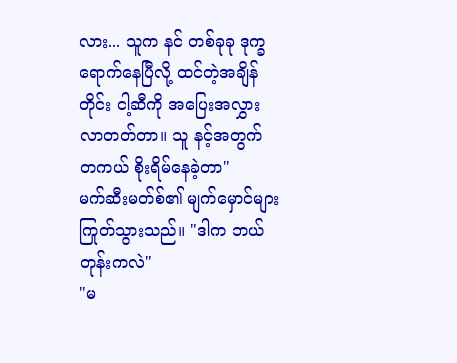လား... သူက နင် တစ်ခုခု ဒုက္ခရောက်နေပြီလို့ ထင်တဲ့အချိန်တိုင်း ငါ့ဆီကို အပြေးအလွှား လာတတ်တာ။ သူ နင့်အတွက် တကယ် စိုးရိမ်နေခဲ့တာ"
မက်ဆီးမတ်စ်၏ မျက်မှောင်များ ကြုတ်သွားသည်။ "ဒါက ဘယ်တုန်းကလဲ"
"မ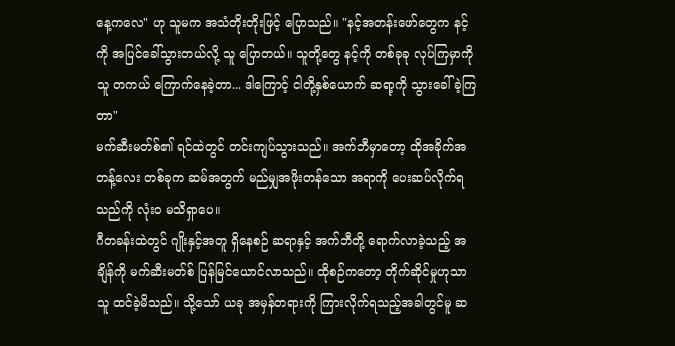နေ့ကလေ" ဟု သူမက အသံတိုးတိုးဖြင့် ပြောသည်။ "နင့်အတန်းဖော်တွေက နင့်ကို အပြင်ခေါ်သွားတယ်လို့ သူ ပြောတယ်။ သူတို့တွေ နင့်ကို တစ်ခုခု လုပ်ကြမှာကို သူ တကယ် ကြောက်နေခဲ့တာ... ဒါကြောင့် ငါတို့နှစ်ယောက် ဆရာ့ကို သွားခေါ်ခဲ့ကြတာ"
မက်ဆီးမတ်စ်၏ ရင်ထဲတွင် တင်းကျပ်သွားသည်။ အက်ဘီမှာတော့ ထိုအခိုက်အတန့်လေး တစ်ခုက ဆမ်အတွက် မည်မျှအဖိုးတန်သော အရာကို ပေးဆပ်လိုက်ရသည်ကို လုံးဝ မသိရှာပေ။
ဂီတခန်းထဲတွင် ဂျိုးနှင့်အတူ ရှိနေစဉ် ဆရာနှင့် အက်ဘီတို့ ရောက်လာခဲ့သည့် အချိန်ကို မက်ဆီးမတ်စ် ပြန်မြင်ယောင်လာသည်။ ထိုစဉ်ကတော့ တိုက်ဆိုင်မှုဟုသာ သူ ထင်ခဲ့မိသည်။ သို့သော် ယခု အမှန်တရားကို ကြားလိုက်ရသည့်အခါတွင်မူ ဆ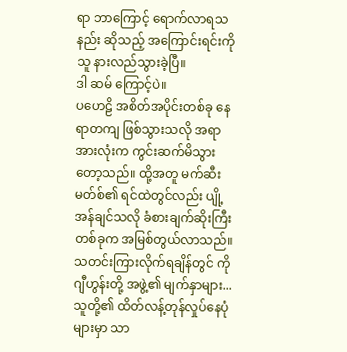ရာ ဘာကြောင့် ရောက်လာရသနည်း ဆိုသည့် အကြောင်းရင်းကို သူ နားလည်သွားခဲ့ပြီ။
ဒါ ဆမ် ကြောင့်ပဲ။
ပဟေဠိ အစိတ်အပိုင်းတစ်ခု နေရာတကျ ဖြစ်သွားသလို အရာအားလုံးက ကွင်းဆက်မိသွားတော့သည်။ ထို့အတူ မက်ဆီးမတ်စ်၏ ရင်ထဲတွင်လည်း ပျို့အန်ချင်သလို ခံစားချက်ဆိုးကြီးတစ်ခုက အမြစ်တွယ်လာသည်။
သတင်းကြားလိုက်ရချိန်တွင် ကို ဂျီဟွန်းတို့ အဖွဲ့၏ မျက်နှာများ... သူတို့၏ ထိတ်လန့်တုန်လှုပ်နေပုံများမှာ သာ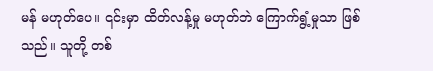မန် မဟုတ်ပေ။ ၎င်းမှာ ထိတ်လန့်မှု မဟုတ်ဘဲ ကြောက်ရွံ့မှုသာ ဖြစ်သည်။ သူတို့ တစ်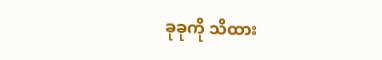ခုခုကို သိထား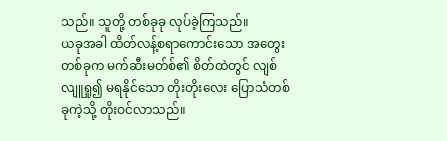သည်။ သူတို့ တစ်ခုခု လုပ်ခဲ့ကြသည်။
ယခုအခါ ထိတ်လန့်စရာကောင်းသော အတွေးတစ်ခုက မက်ဆီးမတ်စ်၏ စိတ်ထဲတွင် လျစ်လျူရှု၍ မရနိုင်သော တိုးတိုးလေး ပြောသံတစ်ခုကဲ့သို့ တိုးဝင်လာသည်။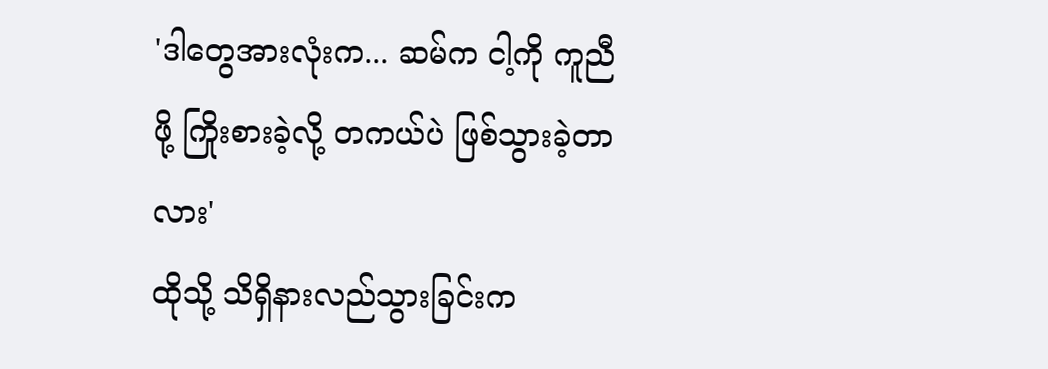'ဒါတွေအားလုံးက... ဆမ်က ငါ့ကို ကူညီဖို့ ကြိုးစားခဲ့လို့ တကယ်ပဲ ဖြစ်သွားခဲ့တာလား'
ထိုသို့ သိရှိနားလည်သွားခြင်းက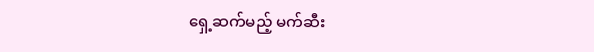ရှေ့ဆက်မည့် မက်ဆီး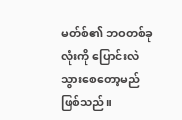မတ်စ်၏ ဘဝတစ်ခုလုံးကို ပြောင်းလဲသွားစေတော့မည် ဖြစ်သည်။